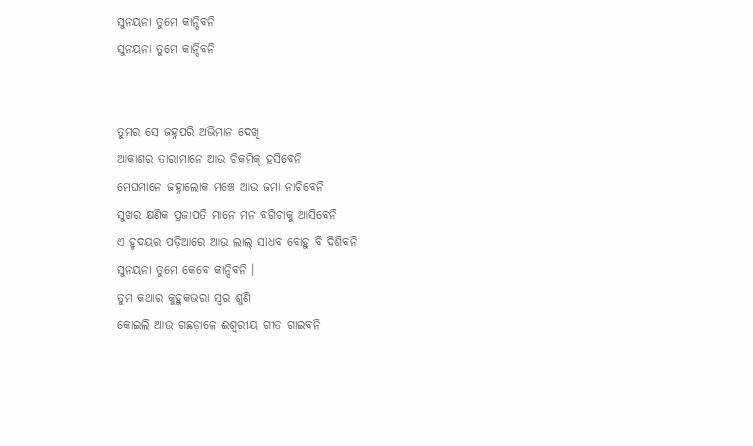ସୁନୟନା ତୁମେ କାନ୍ଦିବନି
ସୁନୟନା ତୁମେ କାନ୍ଦିବନି


ତୁମର ସେ ଜହ୍ନପରି ଅଭିମାନ ଦେଖି
ଆକାଶର ତାରାମାନେ ଆଉ ଚିକମିକ୍ ହସିବେନି
ମେଘମାନେ ଜହ୍ନାଲୋକ ମଞ୍ଚେ ଆଉ ଜମା ନାଚିବେନି
ସୁଖର କ୍ଷଣିକ ପ୍ରଜାପତି ମାନେ ମନ ବଗିଚାକୁ ଆସିବେନି
ଏ ହୃଦୟର ପଡ଼ିଆରେ ଆଉ ଲାଲ୍ ସାଧବ ବୋହୁ ବି ଦିଶିବନି
ସୁନୟନା ତୁମେ କେବେ କାନ୍ଦିବନି ।
ତୁମ କଥାର କୁହୁକଭରା ସ୍ୱର ଶୁଣି
କୋଇଲି ଆଉ ଗଛଡ଼ାଳେ ଈଶ୍ବରୀୟ ଗୀତ ଗାଇବନି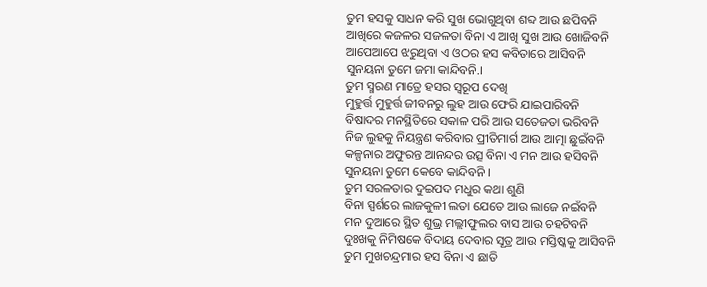ତୁମ ହସକୁ ସାଧନ କରି ସୁଖ ଭୋଗୁଥିବା ଶବ୍ଦ ଆଉ ଛପିବନି
ଆଖିରେ କଜଳର ସଜଳତା ବିନା ଏ ଆଖି ସୁଖ ଆଉ ଖୋଜିବନି
ଆପେଆପେ ଝରୁଥିବା ଏ ଓଠର ହସ କବିତାରେ ଆସିବନି
ସୁନୟନା ତୁମେ ଜମା କାନ୍ଦିବନି.।
ତୁମ ସ୍ମରଣ ମାତ୍ରେ ହସର ସ୍ୱରୂପ ଦେଖି
ମୁହୁର୍ତ୍ତ ମୁହୁର୍ତ୍ତ ଜୀବନରୁ ଲୁହ ଆଉ ଫେରି ଯାଇପାରିବନି
ବିଷାଦର ମନସ୍ଥିତିରେ ସକାଳ ପରି ଆଉ ସତେଜତା ଭରିବନି
ନିଜ ଲୁହକୁ ନିୟନ୍ତ୍ରଣ କରିବାର ପ୍ରୀତିମାର୍ଗ ଆଉ ଆତ୍ମା ଛୁଇଁବନି
କଳ୍ପନାର ଅଫୁରନ୍ତ ଆନନ୍ଦର ଉତ୍ସ ବିନା ଏ ମନ ଆଉ ହସିବନି
ସୁନୟନା ତୁମେ କେବେ କାନ୍ଦିବନି ।
ତୁମ ସରଳତାର ଦୁଇପଦ ମଧୁର କଥା ଶୁଣି
ବିନା ସ୍ପର୍ଶରେ ଲାଜକୁଳୀ ଲତା ଯେତେ ଆଉ ଲାଜେ ନଇଁବନି
ମନ ଦୁଆରେ ସ୍ଥିତ ଶୁଭ୍ର ମଲ୍ଲୀଫୁଲର ବାସ ଆଉ ଚହଟିବନି
ଦୁଃଖକୁ ନିମିଷକେ ବିଦାୟ ଦେବାର ସୂତ୍ର ଆଉ ମସ୍ତିଷ୍କକୁ ଆସିବନି
ତୁମ ମୁଖଚନ୍ଦ୍ରମାର ହସ ବିନା ଏ ଛାତି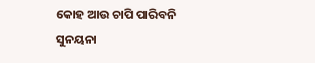କୋହ ଆଉ ଚାପି ପାରିବନି
ସୁନୟନା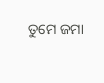ତୁମେ ଜମା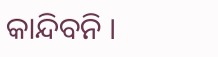କାନ୍ଦିବନି ।